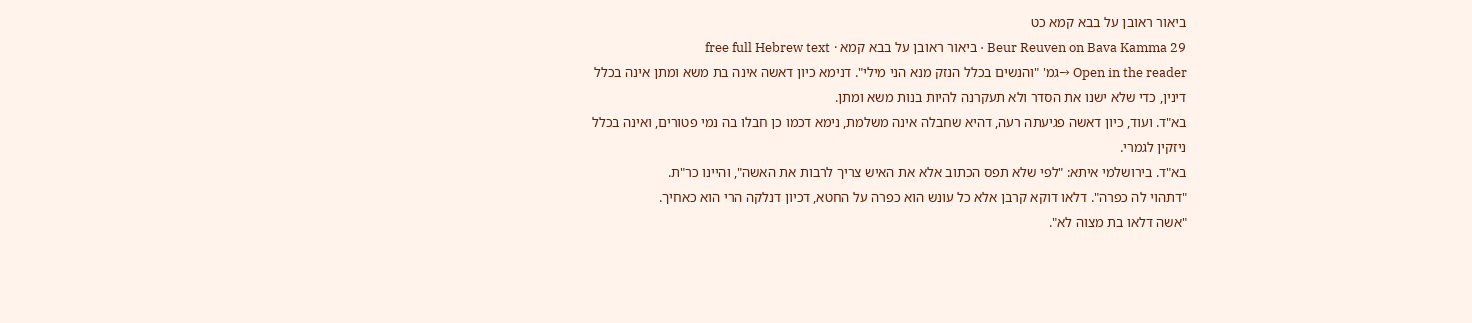ביאור ראובן על בבא קמא כט
Beur Reuven on Bava Kamma 29 · ביאור ראובן על בבא קמא · free full Hebrew text
Open in the reader →גמ' "והנשים בכלל הנזק מנא הני מילי". דנימא כיון דאשה אינה בת משא ומתן אינה בכלל דינין, כדי שלא ישנו את הסדר ולא תעקרנה להיות בנות משא ומתן.
בא"ד. ועוד, כיון דאשה פגיעתה רעה, דהיא שחבלה אינה משלמת, נימא דכמו כן חבלו בה נמי פטורים, ואינה בכלל ניזקין לגמרי.
בא"ד. בירושלמי איתא: "לפי שלא תפס הכתוב אלא את האיש צריך לרבות את האשה", והיינו כר"ת.
"דתהוי לה כפרה". דלאו דוקא קרבן אלא כל עונש הוא כפרה על החטא, דכיון דנלקה הרי הוא כאחיך.
"אשה דלאו בת מצוה לא".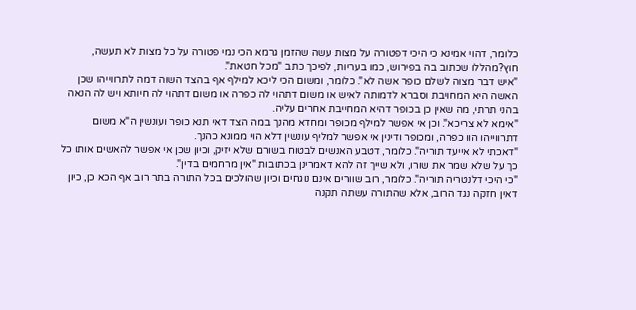כלומר, דהוי אמינא כי היכי דפטורה על מצות עשה שהזמן גרמא הכי נמי פטורה על כל מצות לא תעשה, חוץ?מהללו שכתוב בה בפירוש, כמו בעריות, לפיכך כתב "מכל חטאת".
"איש דבר מצוה לשלם כופר אשה לא". כלומר, ומשום הכי ליכא למילף אף בהצד השוה דמה לתרווייהו שכן האשה היא המחויבת וסברא לדמותה לאיש או משום דתהוי לה כפרה או משום דתהוי לה חיותא ויש לה הנאה בהני תרתי, מה שאין כן בכופר דהיא המחייבת אחרים עליה.
"אימא לא צריכא". וכן אי אפשר למילף מכופר ומחדא מהנך במה הצד דאי תנא כופר ועונשין ה"א משום דתרווייהו הוו כפרה, ומכופר ודינין אי אפשר למליף עונשין דלא הוי ממונא כהנך.
"דאכתי לא אייעד תוריה". כלומר, דטבע האנשים לבטוח בשורם שלא יזיק, וכיון שכן אי אפשר להאשים אותו כל כך על שלא שמר את שורו, ולא שייך זה להא דאמרינן בכתובות "אין מרחמים בדין".
"כי היכי דלנטריה תוריה". כלומר, רוב שוורים אינם נוגחים וכיון שהולכים בכל התורה בתר רוב אף הכא כן, כיון דאין חזקה נגד הרוב, אלא שהתורה עשתה תקנה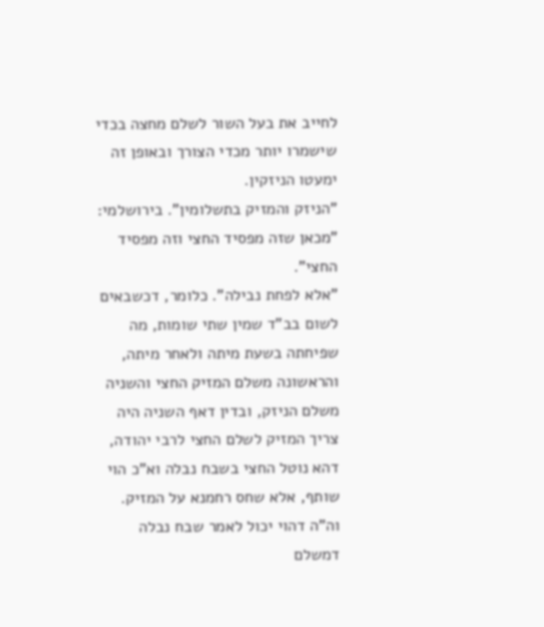לחייב את בעל השור לשלם מחצה בכדי שישמרו יותר מכדי הצורך ובאופן זה ימעטו הניזקין.
"הניזק והמזיק בתשלומין". בירושלמי: "מכאן שזה מפסיד החצי וזה מפסיד החצי".
"אלא לפחת נבילה". כלומר, דכשבאים לשום בב"ד שמין שתי שומות, מה שפיחתה בשעת מיתה ולאחר מיתה, והראשונה משלם המזיק החצי והשניה משלם הניזק, ובדין דאף השניה היה צריך המזיק לשלם החצי לרבי יהודה, דהא נוטל החצי בשבח נבלה וא"כ הוי שותף, אלא שחס רחמנא על המזיק. וה"ה דהוי יכול לאמר שבח נבלה דמשלם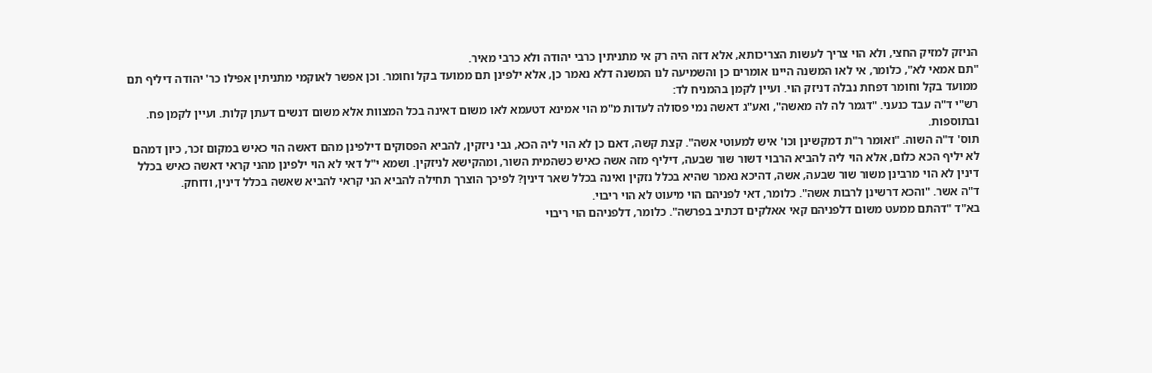הניזק למזיק החצי, ולא הוי צריך לעשות הצריכותא, אלא דזה היה רק אי מתניתין כרבי יהודה ולא כרבי מאיר.
"תם אמאי לא", כלומר, אי לאו המשנה היינו אומרים כן והשמיעה לנו המשנה דלא נאמר כן, אלא ילפינן תם ממועד בקל וחומר. וכן אפשר לאוקמי מתניתין אפילו כר' יהודה דיליף תם ממועד בקל וחומר דפחת נבלה דניזק הוי. ועיין לקמן בהמניח לד:
רש"י ד"ה עבד כנעני. "דגמר לה לה מאשה", ואע"ג דאשה נמי פסולה לעדות מ"מ הוי אמינא דטעמא לאו משום דאינה בכל המצוות אלא משום דנשים דעתן קלות. ועיין לקמן פח. ובתוספות.
תוס' ד"ה השוה. "ואומר ר"ת דמקשינן וכו' איש למעוטי אשה". קצת קשה, דאם כן לא הוי ליה הכא, גבי ניזקין, להביא הפסוקים דילפינן מהם דאשה הוי כאיש במקום זכר, כיון דמהם לא יליף הכא כלום, אלא הוי ליה להביא הרבוי דשור שור שבעה, דיליף מזה אשה כאיש כשהמית השור, ומהקישא לניזקין. ושמא י"ל דאי לא הוי ילפינן מהני קראי דאשה כאיש בכלל דינין לא הוי מרבינן משור שור שבעה, אשה, דהיכא נאמר שהיא בכלל נזקין ואינה בכלל שאר דינין? לפיכך הוצרך תחילה להביא הני קראי להביא שאשה בכלל דינין, ודוחק.
ד"ה אשר. "והכא דרשינן לרבות אשה". כלומר, דאי לפניהם הוי מיעוט לא הוי ריבוי.
בא"ד "דהתם ממעט משום דלפניהם קאי אאלקים דכתיב בפרשה". כלומר, דלפניהם הוי ריבוי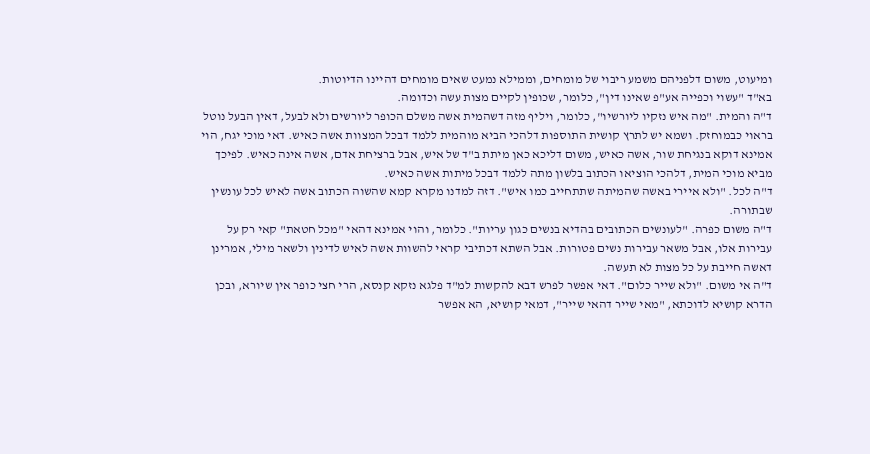ומיעוט, משום דלפניהם משמע ריבוי של מומחים, וממילא נמעט שאים מומחים דהיינו הדיוטות.
בא"ד "עשוי וכפייה אע"פ שאינו דין", כלומר, שכופין לקיים מצות עשה וכדומה.
ד"ה והמית. "מה איש נזקיו ליורשיו", כלומר, ויליף מזה דשהמית אשה משלם הכופר ליורשים ולא לבעל, דאין הבעל נוטל בראוי כבמוחזק. ושמא יש לתרץ קושית התוספות דלהכי הביא מוהמית ללמד דבכל המצוות אשה כאיש. דאי מוכי יגח, הוי אמינא דוקא בנגיחת שור, אשה כאיש, משום דליכא כאן מיתת ב"ד של איש, אבל ברציחת אדם, אשה אינה כאיש. לפיכך מביא מוכי המית, דלהכי הוציאו הכתוב בלשון מתה ללמד דבכל מיתות אשה כאיש.
ד"ה לכל. "ולא איירי באשה שהמיתה שתתחייב כמו איש". דזה למדנו מקרא קמא שהשוה הכתוב אשה לאיש לכל עונשין שבתורה.
ד"ה משום כפרה. "לעונשים הכתובים בהדיא בנשים כגון עריות". כלומר, והוי אמינא דהאי "מכל חטאת" קאי רק על עבירות אלו, אבל משאר עבירות נשים פטורות. אבל השתא דכתיבי קראי להשוות אשה לאיש לדינין ולשאר מילי, אמרינן דאשה חייבת על כל מצות לא תעשה.
ד"ה אי משום. "ולא שייר כלום". דאי אפשר לפרש דבא להקשות למ"ד פלגא נזקא קנסא, הרי חצי כופר אין שיורא, ובכן הדרא קושיא לדוכתא, "מאי שייר דהאי שייר", דמאי קושיא, הא אפשר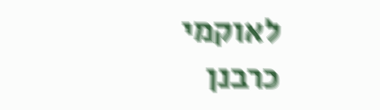לאוקמי כרבנן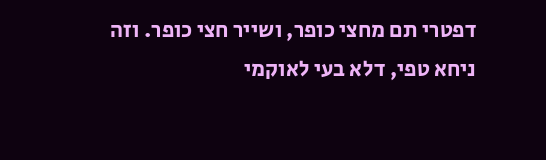דפטרי תם מחצי כופר, ושייר חצי כופר. וזה ניחא טפי, דלא בעי לאוקמי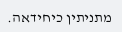מתניתין כיחידאה.